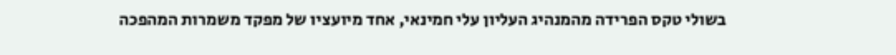בשולי טקס הפרידה מהמנהיג העליון עלי חמינאי, אחד מיועציו של מפקד משמרות המהפכה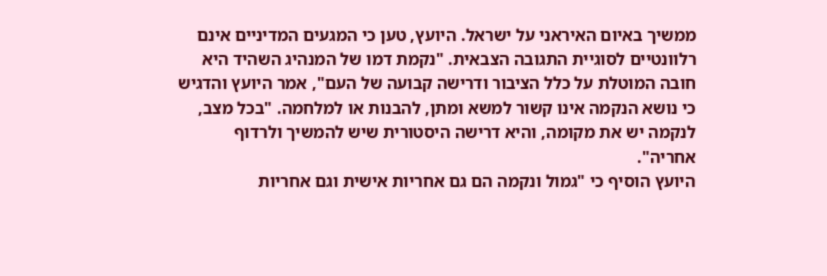ממשיך באיום האיראני על ישראל. היועץ, טען כי המגעים המדיניים אינם רלוונטיים לסוגיית התגובה הצבאית. "נקמת דמו של המנהיג השהיד היא חובה המוטלת על כלל הציבור ודרישה קבועה של העם", אמר היועץ והדגיש כי נושא הנקמה אינו קשור למשא ומתן, להבנות או למלחמה. "בכל מצב, לנקמה יש את מקומה, והיא דרישה היסטורית שיש להמשיך ולרדוף אחריה".
היועץ הוסיף כי "גמול ונקמה הם גם אחריות אישית וגם אחריות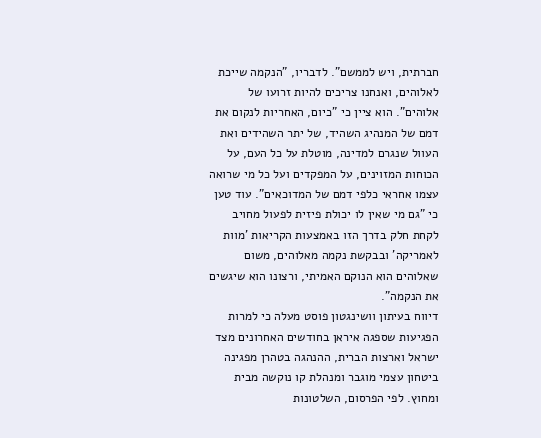חברתית, ויש לממשם". לדבריו, "הנקמה שייכת לאלוהים, ואנחנו צריכים להיות זרועו של אלוהים". הוא ציין כי "כיום, האחריות לנקום את דמם של המנהיג השהיד, של יתר השהידים ואת העוול שנגרם למדינה, מוטלת על כל העם, על הכוחות המזוינים, על המפקדים ועל כל מי שרואה עצמו אחראי כלפי דמם של המדוכאים". עוד טען כי "גם מי שאין לו יכולת פיזית לפעול מחויב לקחת חלק בדרך הזו באמצעות הקריאות 'מוות לאמריקה' ובבקשת נקמה מאלוהים, משום שאלוהים הוא הנוקם האמיתי, ורצונו הוא שיגשים את הנקמה".
דיווח בעיתון וושינגטון פוסט מעלה כי למרות הפגיעות שספגה איראן בחודשים האחרונים מצד ישראל וארצות הברית, ההנהגה בטהרן מפגינה ביטחון עצמי מוגבר ומנהלת קו נוקשה מבית ומחוץ. לפי הפרסום, השלטונות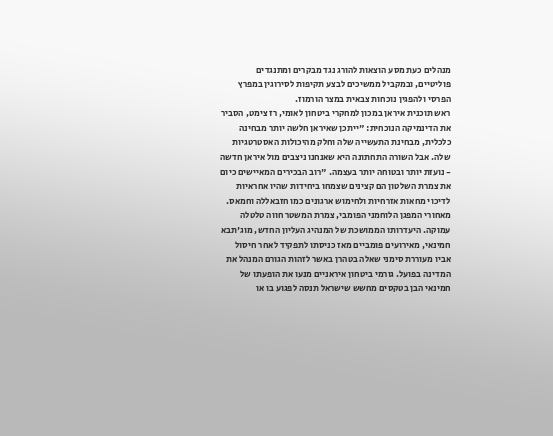מנהלים כעת מסע הוצאות להורג נגד מבקרים ומתנגדים פוליטיים, ובמקביל ממשיכים לבצע תקיפות לסירוגין במפרץ הפרסי ולהפגין נוכחות צבאית במצר הורמוז.
ראש תוכנית איראן במכון למחקרי ביטחון לאומי, רז צימט, הסביר את הדינמיקה הנוכחית: "ייתכן שאיראן חלשה יותר מבחינה כלכלית, מבחינת התעשייה שלה וחלק מהיכולות האסטרטגיות שלה. אבל השורה התחתונה היא שאנחנו ניצבים מול איראן חדשה - נועזת יותר ובטוחה יותר בעצמה. "רוב הבכירים המאיישים כיום את צמרת השלטון הם קצינים שצמחו ביחידות שהיו אחראיות לדיכוי מחאות אזרחיות ולחימוש ארגונים כמו חזבאללה וחמאס.
מאחורי המפגן הלוחמני הפומבי, צמרת המשטר חווה טלטלה עמוקה. היעדרותו הממושכת של המנהיג העליון החדש, מוג'תבא חמינאי, מאירועים פומביים מאז כניסתו לתפקיד לאחר חיסול אביו מעוררת סימני שאלה בטהרן באשר לזהות הגורם המנהל את המדינה בפועל. גורמי ביטחון איראניים מנעו את הופעתו של חמינאי הבן בטקסים מחשש שישראל תנסה לפגוע בו או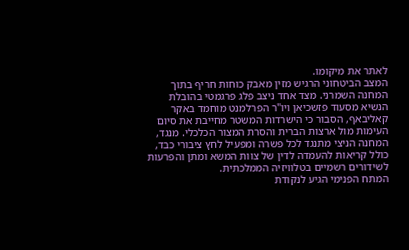לאתר את מיקומו.
המצב הביטחוני הרגיש מזין מאבק כוחות חריף בתוך המחנה השמרני. מצד אחד ניצב פלג פרגמטי בהובלת הנשיא מסעוד פזשכיאן ויו"ר הפרלמנט מוחמד באקר קאליבאף, הסבור כי הישרדות המשטר מחייבת את סיום העימות מול ארצות הברית והסרת המצור הכלכלי. מנגד, המחנה הניצי מתנגד לכל פשרה ומפעיל לחץ ציבורי כבד, כולל קריאות להעמדה לדין של צוות המשא ומתן והפרעות לשידורים רשמיים בטלוויזיה הממלכתית.
המתח הפנימי הגיע לנקודת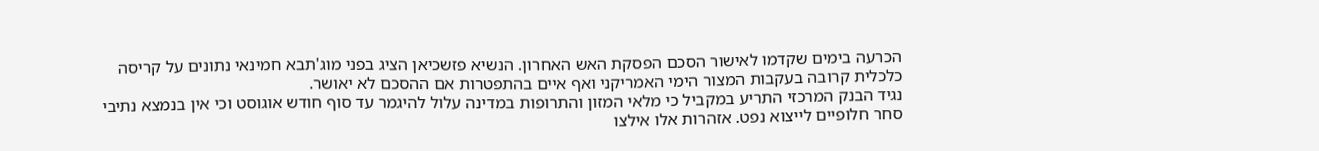הכרעה בימים שקדמו לאישור הסכם הפסקת האש האחרון. הנשיא פזשכיאן הציג בפני מוג'תבא חמינאי נתונים על קריסה כלכלית קרובה בעקבות המצור הימי האמריקני ואף איים בהתפטרות אם ההסכם לא יאושר.
נגיד הבנק המרכזי התריע במקביל כי מלאי המזון והתרופות במדינה עלול להיגמר עד סוף חודש אוגוסט וכי אין בנמצא נתיבי סחר חלופיים לייצוא נפט. אזהרות אלו אילצו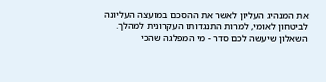את המנהיג העליון לאשר את ההסכם במועצה העליונה לביטחון לאומי, למרות התנגדותו העקרונית למהלך.
השאלון שיעשה לכם סדר - מי המפלגה שהכי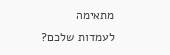מתאימה לעמדות שלכם?